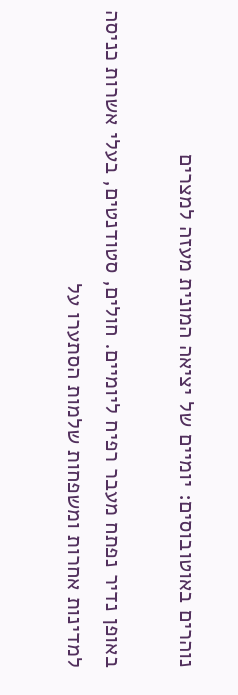נוהרים באוטובוסים: יומיים של יציאה המונית מעזה למצרים

באופן נדיר נפתח מעבר רפיח ליומיים. חולים, סטודנטים, בעלי אשרות כניסה למדינות אחרות ומשפחות שלמות הסתערו על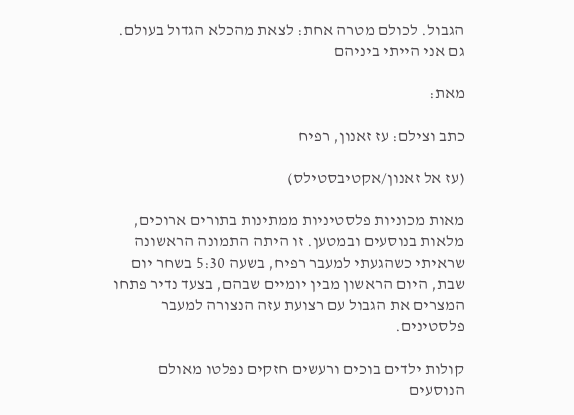הגבול. לכולם מטרה אחת: לצאת מהכלא הגדול בעולם. גם אני הייתי ביניהם

מאת:

כתב וצילם: עז זאנון, רפיח

(עז אל זאנון/אקטיבסטילס)

מאות מכוניות פלסטיניות ממתינות בתורים ארוכים, מלאות בנוסעים ובמטען. זו היתה התמונה הראשונה שראיתי כשהגעתי למעבר רפיח, בשעה 5:30 בשחר יום שבת, היום הראשון מבין יומיים שבהם, בצעד נדיר פתחו המצרים את הגבול עם רצועת עזה הנצורה למעבר פלסטינים.

קולות ילדים בוכים ורעשים חזקים נפלטו מאולם הנוסעים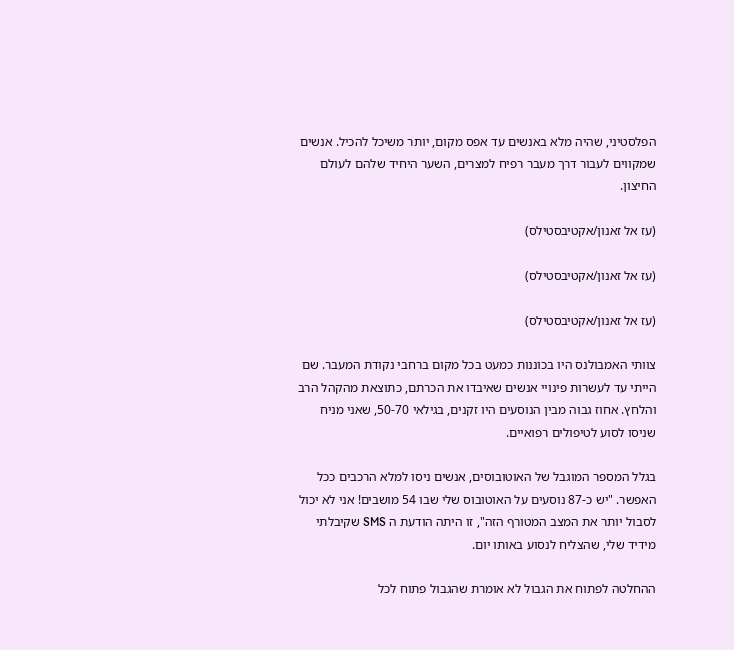הפלסטיני, שהיה מלא באנשים עד אפס מקום, יותר משיכל להכיל. אנשים שמקווים לעבור דרך מעבר רפיח למצרים, השער היחיד שלהם לעולם החיצון.

(עז אל זאנון/אקטיבסטילס)

(עז אל זאנון/אקטיבסטילס)

(עז אל זאנון/אקטיבסטילס)

צוותי האמבולנס היו בכוננות כמעט בכל מקום ברחבי נקודת המעבר. שם הייתי עד לעשרות פינויי אנשים שאיבדו את הכרתם, כתוצאת מהקהל הרב והלחץ. אחוז גבוה מבין הנוסעים היו זקנים, בגילאי 50-70, שאני מניח שניסו לסוע לטיפולים רפואיים.

בגלל המספר המוגבל של האוטובוסים, אנשים ניסו למלא הרכבים ככל האפשר. "יש כ-87 נוסעים על האוטובוס שלי שבו 54 מושבים! אני לא יכול לסבול יותר את המצב המטורף הזה", זו היתה הודעת ה SMS שקיבלתי מידיד שלי, שהצליח לנסוע באותו יום.

ההחלטה לפתוח את הגבול לא אומרת שהגבול פתוח לכל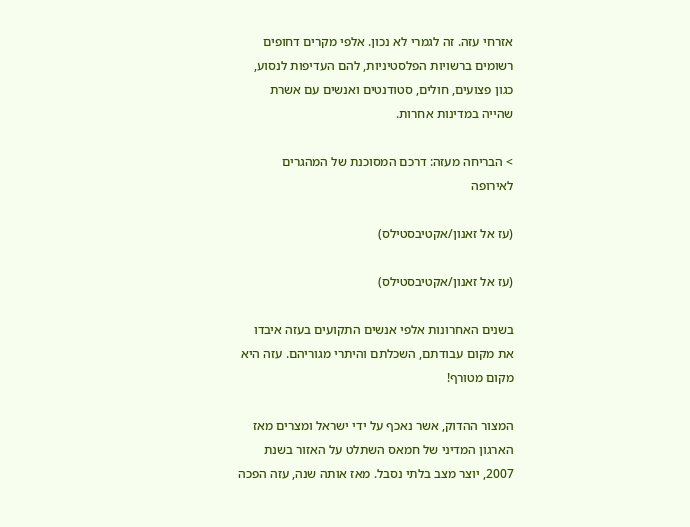אזרחי עזה. זה לגמרי לא נכון. אלפי מקרים דחופים רשומים ברשויות הפלסטיניות, להם העדיפות לנסוע, כגון פצועים, חולים, סטודנטים ואנשים עם אשרת שהייה במדינות אחרות.

> הבריחה מעזה: דרכם המסוכנת של המהגרים לאירופה

(עז אל זאנון/אקטיבסטילס)

(עז אל זאנון/אקטיבסטילס)

בשנים האחרונות אלפי אנשים התקועים בעזה איבדו את מקום עבודתם, השכלתם והיתרי מגוריהם. עזה היא מקום מטורף!

המצור ההדוק, אשר נאכף על ידי ישראל ומצרים מאז הארגון המדיני של חמאס השתלט על האזור בשנת 2007, יוצר מצב בלתי נסבל. מאז אותה שנה, עזה הפכה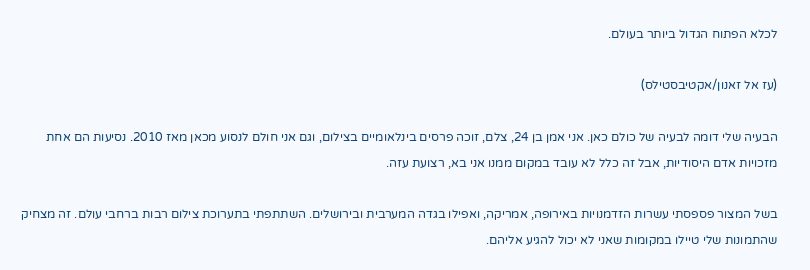לכלא הפתוח הגדול ביותר בעולם.

(עז אל זאנון/אקטיבסטילס)

הבעיה שלי דומה לבעיה של כולם כאן. אני אמן בן 24, צלם, זוכה פרסים בינלאומיים בצילום, וגם אני חולם לנסוע מכאן מאז 2010. נסיעות הם אחת מזכויות אדם היסודיות, אבל זה כלל לא עובד במקום ממנו אני בא, רצועת עזה.

בשל המצור פספסתי עשרות הזדמנויות באירופה, אמריקה, ואפילו בגדה המערבית ובירושלים. השתתפתי בתערוכת צילום רבות ברחבי עולם. זה מצחיק שהתמונות שלי טיילו במקומות שאני לא יכול להגיע אליהם.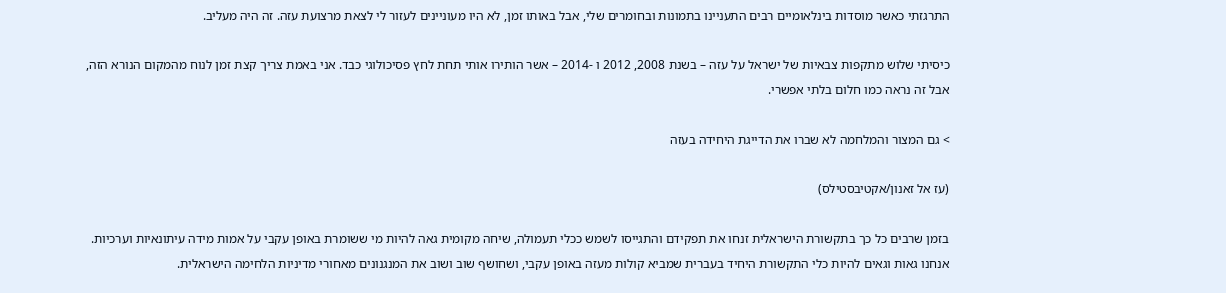התרגזתי כאשר מוסדות בינלאומיים רבים התעניינו בתמונות ובחומרים שלי, אבל באותו זמן, לא היו מעוניינים לעזור לי לצאת מרצועת עזה. זה היה מעליב.

כיסיתי שלוש מתקפות צבאיות של ישראל על עזה – בשנת 2008, 2012 ו -2014 – אשר הותירו אותי תחת לחץ פסיכולוגי כבד. אני באמת צריך קצת זמן לנוח מהמקום הנורא הזה, אבל זה נראה כמו חלום בלתי אפשרי.

> גם המצור והמלחמה לא שברו את הדייגת היחידה בעזה

(עז אל זאנון/אקטיבסטילס)

בזמן שרבים כל כך בתקשורת הישראלית זנחו את תפקידם והתגייסו לשמש ככלי תעמולה, שיחה מקומית גאה להיות מי ששומרת באופן עקבי על אמות מידה עיתונאיות וערכיות. אנחנו גאות וגאים להיות כלי התקשורת היחיד בעברית שמביא קולות מעזה באופן עקבי, ושחושף שוב ושוב את המנגנונים מאחורי מדיניות הלחימה הישראלית.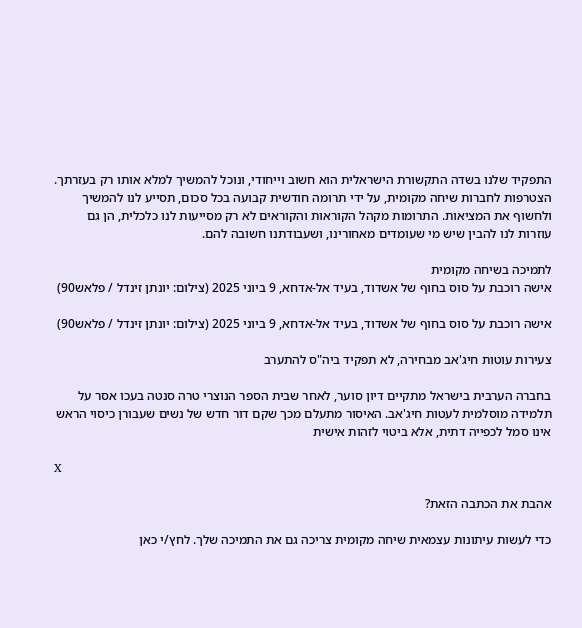התפקיד שלנו בשדה התקשורת הישראלית הוא חשוב וייחודי, ונוכל להמשיך למלא אותו רק בעזרתך. הצטרפות לחברות שיחה מקומית, על ידי תרומה חודשית קבועה בכל סכום, תסייע לנו להמשיך ולחשוף את המציאות. התרומות מקהל הקוראות והקוראים לא רק מסייעות לנו כלכלית, הן גם עוזרות לנו להבין שיש מי שעומדים מאחורינו, ושעבודתנו חשובה להם.

לתמיכה בשיחה מקומית
אישה רוכבת על סוס בחוף של אשדוד, בעיד אל-אדחא, 9 ביוני 2025 (צילום: יונתן זינדל / פלאש90)

אישה רוכבת על סוס בחוף של אשדוד, בעיד אל-אדחא, 9 ביוני 2025 (צילום: יונתן זינדל / פלאש90)

צעירות עוטות חיג'אב מבחירה, לא תפקיד ביה"ס להתערב

בחברה הערבית בישראל מתקיים דיון סוער, לאחר שבית הספר הנוצרי טרה סנטה בעכו אסר על תלמידה מוסלמית לעטות חיג'אב. האיסור מתעלם מכך שקם דור חדש של נשים שעבורן כיסוי הראש אינו סמל לכפייה דתית, אלא ביטוי לזהות אישית

X

אהבת את הכתבה הזאת?

כדי לעשות עיתונות עצמאית שיחה מקומית צריכה גם את התמיכה שלך. לחץ/י כאן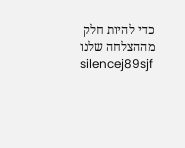כדי להיות חלק מההצלחה שלנו
silencej89sjf